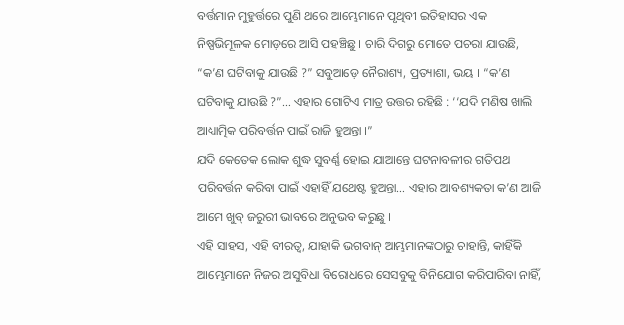ବର୍ତ୍ତମାନ ମୁହୁର୍ତ୍ତରେ ପୁଣି ଥରେ ଆମ୍ଭେମାନେ ପୃଥିବୀ ଇତିହାସର ଏକ ନିଷ୍ପଭିମୂଳକ ମୋଡ଼ରେ ଆସି ପହଞ୍ଚିଛୁ । ଚାରି ଦିଗରୁ ମୋତେ ପଚରା ଯାଉଛି, “କ’ଣ ଘଟିବାକୁ ଯାଉଛି ?” ସବୁଆଡ଼େ ନୈରାଶ୍ୟ, ପ୍ରତ୍ୟାଶା, ଭୟ । “କ’ଣ ଘଟିବାକୁ ଯାଉଛି ?”… ଏହାର ଗୋଟିଏ ମାତ୍ର ଉତ୍ତର ରହିଛି : ‘‘ଯଦି ମଣିଷ ଖାଲି ଆଧ୍ୟାତ୍ମିକ ପରିବର୍ତ୍ତନ ପାଇଁ ରାଜି ହୁଅନ୍ତା ।”
ଯଦି କେତେକ ଲୋକ ଶୁଦ୍ଧ ସୁବର୍ଣ୍ଣ ହୋଇ ଯାଆନ୍ତେ ଘଟନାବଳୀର ଗତିପଥ ପରିବର୍ତ୍ତନ କରିବା ପାଇଁ ଏହାହିଁ ଯଥେଷ୍ଟ ହୁଅନ୍ତା… ଏହାର ଆବଶ୍ୟକତା କ’ଣ ଆଜି ଆମେ ଖୁବ୍ ଜରୁରୀ ଭାବରେ ଅନୁଭବ କରୁଛୁ ।
ଏହି ସାହସ, ଏହି ବୀରତ୍ଵ, ଯାହାକି ଭଗବାନ୍ ଆମ୍ଭମାନଙ୍କଠାରୁ ଚାହାନ୍ତି, କାହିଁକି ଆମ୍ଭେମାନେ ନିଜର ଅସୁବିଧା ବିରୋଧରେ ସେସବୁକୁ ବିନିଯୋଗ କରିପାରିବା ନାହିଁ,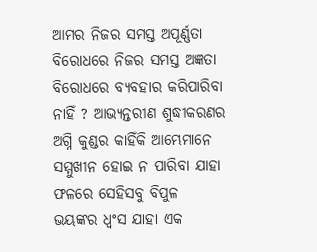ଆମର ନିଜର ସମସ୍ତ ଅପୂର୍ଣ୍ଣତା ବିରୋଧରେ ନିଜର ସମସ୍ତ ଅଜ୍ଞତା ବିରୋଧରେ ବ୍ୟବହାର କରିପାରିବା ନାହିଁ ? ଆଭ୍ୟନ୍ତରୀଣ ଶୁଦ୍ଧୀକରଣର ଅଗ୍ନି କୁଣ୍ଡର କାହିଁକି ଆମ୍ଭେମାନେ ସମ୍ମୁଖୀନ ହୋଇ ନ ପାରିବା ଯାହା ଫଳରେ ସେହିସବୁ ବିପୁଳ ଭୟଙ୍କର ଧ୍ଵଂସ ଯାହା ଏକ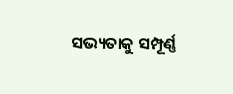ସଭ୍ୟତାକୁ ସମ୍ପୂର୍ଣ୍ଣ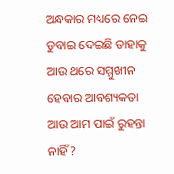ଅନ୍ଧକାର ମଧ୍ୟରେ ନେଇ ଡୁବାଇ ଦେଇଛି ତାହାକୁ ଆଉ ଥରେ ସମ୍ମୁଖୀନ ହେବାର ଆବଶ୍ୟକତା ଆଉ ଆମ ପାଇଁ ରୁହନ୍ତା ନାହିଁ ?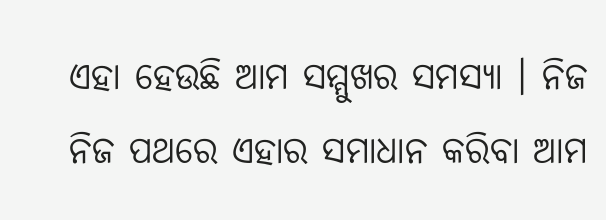ଏହା ହେଉଛି ଆମ ସମ୍ମୁଖର ସମସ୍ୟା । ନିଜ ନିଜ ପଥରେ ଏହାର ସମାଧାନ କରିବା ଆମ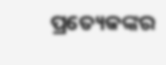ପ୍ରତ୍ୟେକଙ୍କର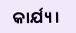କାର୍ଯ୍ୟ।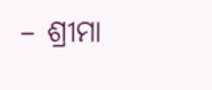– ଶ୍ରୀମା